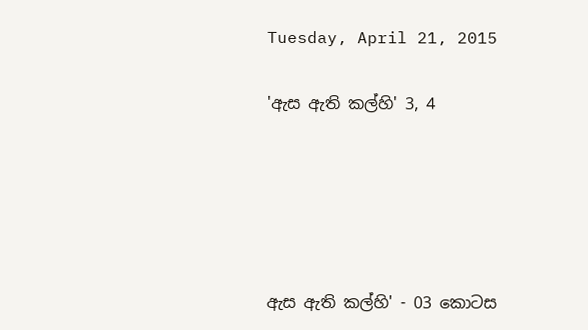Tuesday, April 21, 2015

'ඇස ඇති කල්හි' 3, 4





ඇස ඇති කල්හි' - 03 කොටස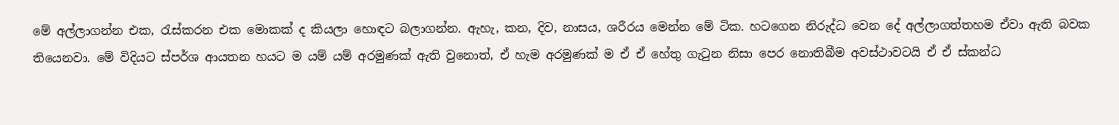මේ අල්ලාගන්න එක, රැස්කරන එක මොකක් ද කියලා හොඳට බලාගන්න. ඇහැ, කන, දිව, නාසය, ශරීරය මෙන්න මේ ටික. හටගෙන නිරුද්ධ වෙන දේ අල්ලාගත්තහම ඒවා ඇති බවක තියෙනවා. මේ විදියට ස්පර්ශ ආයතන හයට ම යම් යම් අරමුණක් ඇති වුනොත්, ඒ හැම අරමුණක් ම ඒ ඒ හේතු ගැටුන නිසා පෙර නොතිබීම අවස්ථාවටයි ඒ ඒ ස්කන්ධ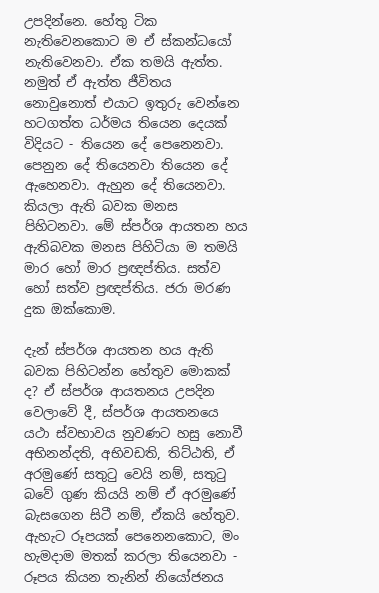උපදින්නෙ. හේතු ටික නැතිවෙනකොට ම ඒ ස්කන්ධයෝ නැතිවෙනවා. ඒක තමයි ඇත්ත. නමුත් ඒ ඇත්ත ජීවිතය නොවුනොත් එයාට ඉතුරු වෙන්නෙ හටගත්ත ධර්මය තියෙන දෙයක් විදියට - තියෙන දේ පෙනෙනවා. පෙනුන දේ තියෙනවා තියෙන දේ ඇහෙනවා. ඇහුන දේ තියෙනවා. කියලා ඇති බවක මනස පිහිටනවා. මේ ස්පර්ශ ආයතන හය ඇතිබවක මනස පිහිටියා ම තමයි මාර හෝ මාර ප්‍රඥප්තිය. සත්ව හෝ සත්ව ප්‍රඥප්තිය. ජරා මරණ දුක ඔක්කොම.

දැන් ස්පර්ශ ආයතන හය ඇති බවක පිහිටන්න හේතුව මොකක් ද? ඒ ස්පර්ශ ආයතනය උපදින වෙලාවේ දී, ස්පර්ශ ආයතනයෙ යථා ස්වභාවය නුවණට හසු නොවී අභිනන්දති, අභිවඩති, තිට්ඨති, ඒ අරමුණේ සතුටු වෙයි නම්, සතුටු බවේ ගුණ කියයි නම් ඒ අරමුණේ බැසගෙන සිටී නම්, ඒකයි හේතුව. ඇහැට රූපයක් පෙනෙනකොට, මං හැමදාම මතක් කරලා තියෙනවා - රූපය කියන තැනින් නියෝජනය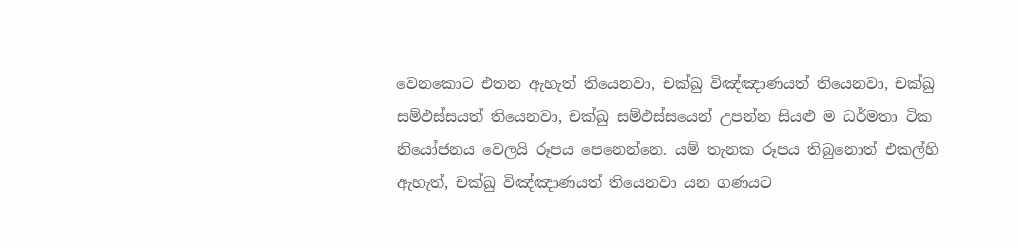වෙනකොට එතන ඇහැත් තියෙනවා, චක්ඛු විඤ්ඤාණයත් තියෙනවා, චක්ඛු සම්ඵස්සයත් තියෙනවා, චක්ඛු සම්ඵස්සයෙන් උපන්න සියළු ම ධර්මතා ටික නියෝජනය වෙලයි රූපය පෙනෙන්නෙ. යම් තැනක රූපය තිබුනොත් එකල්හි ඇහැත්, චක්ඛු විඤ්ඤාණයත් තියෙනවා යන ගණයට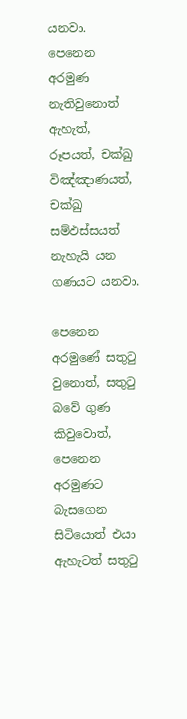යනවා. පෙනෙන අරමුණ නැතිවුනොත් ඇහැත්, රූපයත්, චක්ඛු විඤ්ඤාණයත්, චක්ඛු සම්ඵස්සයත් නැහැයි යන ගණයට යනවා.

පෙනෙන අරමුණේ සතුටු වුනොත්, සතුටු බවේ ගුණ කිවුවොත්, පෙනෙන අරමුණට බැසගෙන සිටියොත් එයා ඇහැටත් සතුටු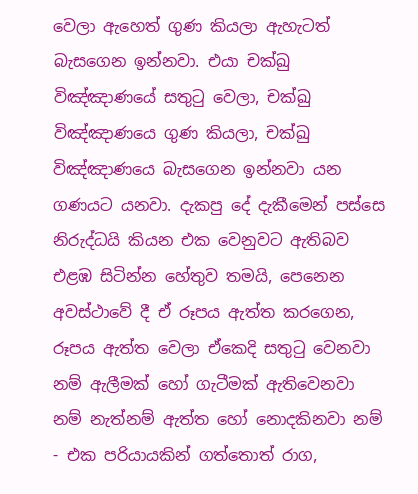වෙලා ඇහෙත් ගුණ කියලා ඇහැටත් බැසගෙන ඉන්නවා. එයා චක්ඛු විඤ්ඤාණයේ සතුටු වෙලා, චක්ඛු විඤ්ඤාණයෙ ගුණ කියලා, චක්ඛු විඤ්ඤාණයෙ බැසගෙන ඉන්නවා යන ගණයට යනවා. දැකපු දේ දැකීමෙන් පස්සෙ නිරුද්ධයි කියන එක වෙනුවට ඇතිබව එළඹ සිටින්න හේතුව තමයි, පෙනෙන අවස්ථාවේ දී ඒ රූපය ඇත්ත කරගෙන, රූපය ඇත්ත වෙලා ඒකෙදි සතුටු වෙනවා නම් ඇලීමක් හෝ ගැටීමක් ඇතිවෙනවා නම් නැත්නම් ඇත්ත හෝ නොදකිනවා නම් - එක පරියායකින් ගත්තොත් රාග,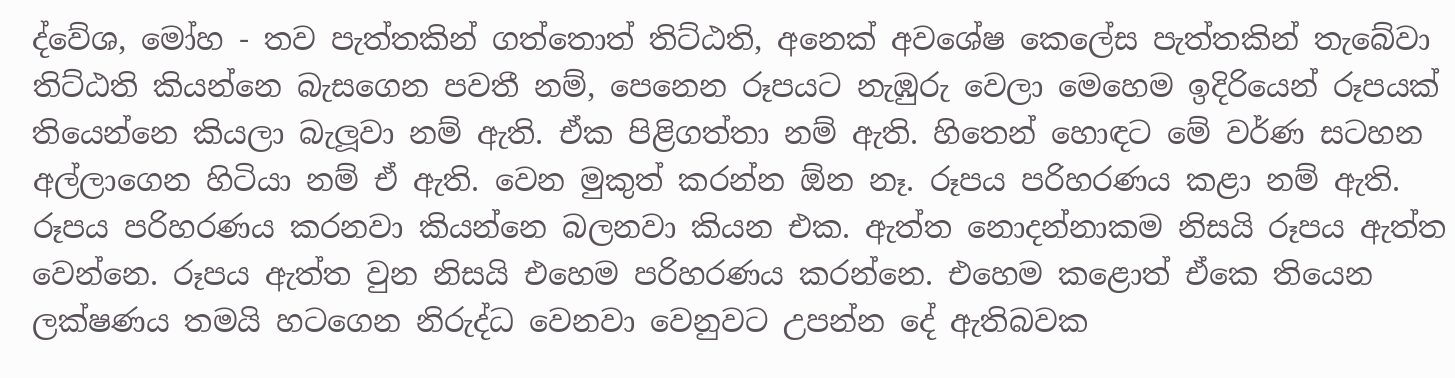ද්වේශ, මෝහ - තව පැත්තකින් ගත්තොත් තිට්ඨති, අනෙක් අවශේෂ කෙලේස පැත්තකින් තැබේවා තිට්ඨති කියන්නෙ බැසගෙන පවතී නම්, පෙනෙන රූපයට නැඹුරු වෙලා මෙහෙම ඉදිරියෙන් රූපයක් තියෙන්නෙ කියලා බැලූවා නම් ඇති. ඒක පිළිගත්තා නම් ඇති. හිතෙන් හොඳට මේ වර්ණ සටහන අල්ලාගෙන හිටියා නම් ඒ ඇති. වෙන මුකුත් කරන්න ඕන නෑ. රූපය පරිහරණය කළා නම් ඇති. රූපය පරිහරණය කරනවා කියන්නෙ බලනවා කියන එක. ඇත්ත නොදන්නාකම නිසයි රූපය ඇත්ත වෙන්නෙ. රූපය ඇත්ත වුන නිසයි එහෙම පරිහරණය කරන්නෙ. එහෙම කළොත් ඒකෙ තියෙන ලක්ෂණය තමයි හටගෙන නිරුද්ධ වෙනවා වෙනුවට උපන්න දේ ඇතිබවක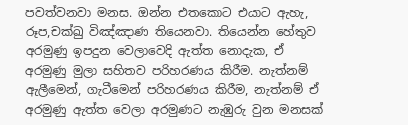පවත්වනවා මනස. ඔන්න එතකොට එයාට ඇහැ, රූප,චක්ඛු විඤ්ඤාණ තියෙනවා. තියෙන්න හේතුව අරමුණු ඉපදුන වෙලාවෙදි ඇත්ත නොදැක, ඒ අරමුණු මුලා සහිතව පරිහරණය කිරීම. නැත්නම් ඇලීමෙන්, ගැටීමෙන් පරිහරණය කිරීම, නැත්නම් ඒ අරමුණු ඇත්ත වෙලා අරමුණට නැඹුරු වුන මනසක්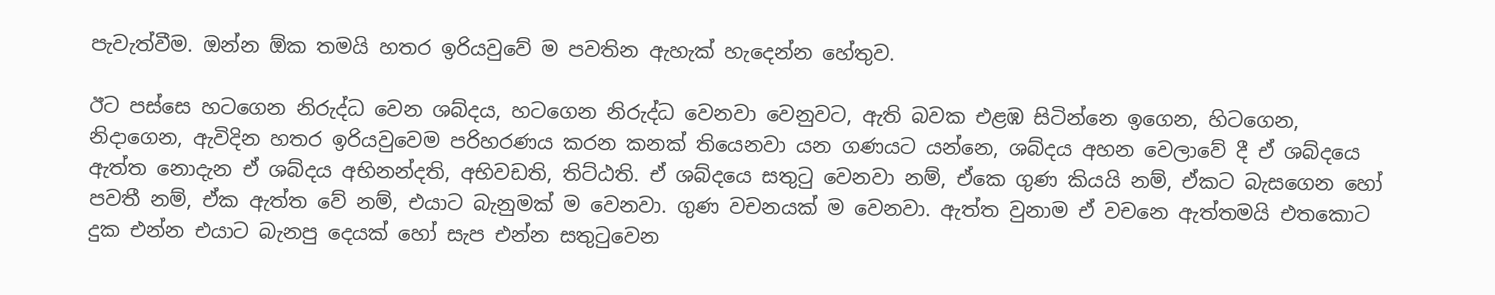පැවැත්වීම. ඔන්න ඕක තමයි හතර ඉරියවුවේ ම පවතින ඇහැක් හැදෙන්න හේතුව.

ඊට පස්සෙ හටගෙන නිරුද්ධ වෙන ශබ්දය, හටගෙන නිරුද්ධ වෙනවා වෙනුවට, ඇති බවක එළඹ සිටින්නෙ ඉගෙන, හිටගෙන, නිදාගෙන, ඇවිදින හතර ඉරියවුවෙම පරිහරණය කරන කනක් තියෙනවා යන ගණයට යන්නෙ, ශබ්දය අහන වෙලාවේ දී ඒ ශබ්දයෙ ඇත්ත නොදැන ඒ ශබ්දය අභිනන්දති, අභිවඩති, තිට්ඨති. ඒ ශබ්දයෙ සතුටු වෙනවා නම්, ඒකෙ ගුණ කියයි නම්, ඒකට බැසගෙන හෝ පවතී නම්, ඒක ඇත්ත වේ නම්, එයාට බැනුමක් ම වෙනවා. ගුණ වචනයක් ම වෙනවා. ඇත්ත වුනාම ඒ වචනෙ ඇත්තමයි එතකොට දුක එන්න එයාට බැනපු දෙයක් හෝ සැප එන්න සතුටුවෙන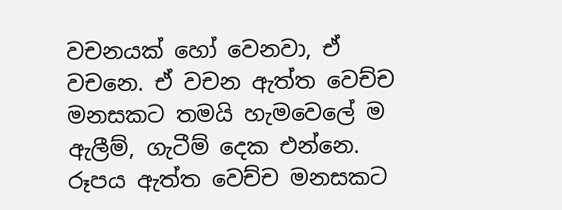වචනයක් හෝ වෙනවා, ඒ වචනෙ. ඒ වචන ඇත්ත වෙච්ච මනසකට තමයි හැමවෙලේ ම ඇලීම්, ගැටීම් දෙක එන්නෙ. රූපය ඇත්ත වෙච්ච මනසකට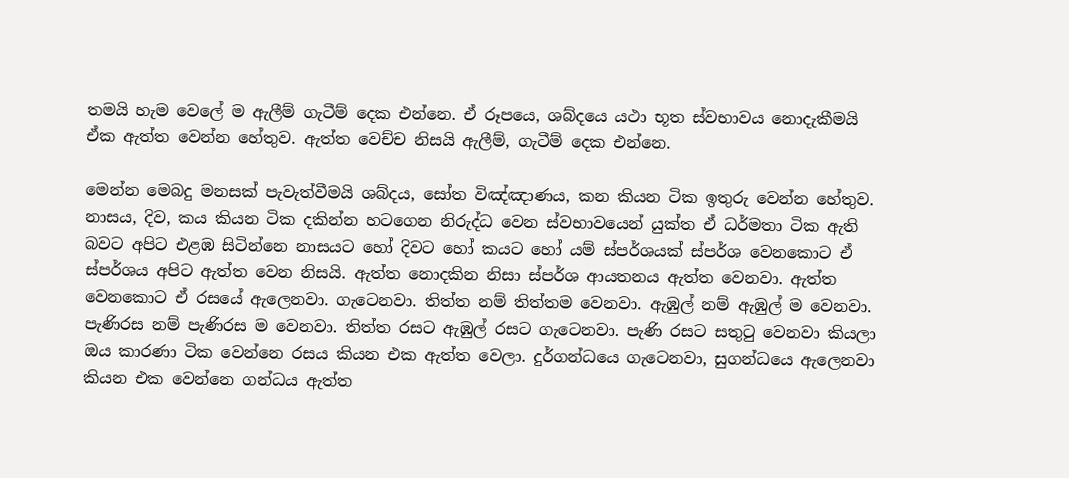තමයි හැම වෙලේ ම ඇලීම් ගැටීම් දෙක එන්නෙ. ඒ රූපයෙ, ශබ්දයෙ යථා භූත ස්වභාවය නොදැකීමයි ඒක ඇත්ත වෙන්න හේතුව. ඇත්ත වෙච්ච නිසයි ඇලීම්, ගැටීම් දෙක එන්නෙ.

මෙන්න මෙබදු මනසක් පැවැත්වීමයි ශබ්දය, සෝත විඤ්ඤාණය, කන කියන ටික ඉතුරු වෙන්න හේතුව. නාසය, දිව, කය කියන ටික දකින්න හටගෙන නිරුද්ධ වෙන ස්වභාවයෙන් යුක්ත ඒ ධර්මතා ටික ඇති බවට අපිට එළඹ සිටින්නෙ නාසයට හෝ දිවට හෝ කයට හෝ යම් ස්පර්ශයක් ස්පර්ශ වෙනකොට ඒ ස්පර්ශය අපිට ඇත්ත වෙන නිසයි. ඇත්ත නොදකින නිසා ස්පර්ශ ආයතනය ඇත්ත වෙනවා. ඇත්ත වෙනකොට ඒ රසයේ ඇලෙනවා. ගැටෙනවා. තිත්ත නම් තිත්තම වෙනවා. ඇඹුල් නම් ඇඹුල් ම වෙනවා. පැණිරස නම් පැණිරස ම වෙනවා. තිත්ත රසට ඇඹුල් රසට ගැටෙනවා. පැණි රසට සතුටු වෙනවා කියලා ඔය කාරණා ටික වෙන්නෙ රසය කියන එක ඇත්ත වෙලා. දුර්ගන්ධයෙ ගැටෙනවා, සුගන්ධයෙ ඇලෙනවා කියන එක වෙන්නෙ ගන්ධය ඇත්ත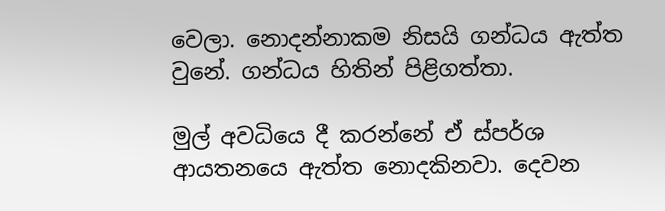වෙලා. නොදන්නාකම නිසයි ගන්ධය ඇත්ත වුනේ. ගන්ධය හිතින් පිළිගත්තා.

මුල් අවධියෙ දී කරන්නේ ඒ ස්පර්ශ ආයතනයෙ ඇත්ත නොදකිනවා. දෙවන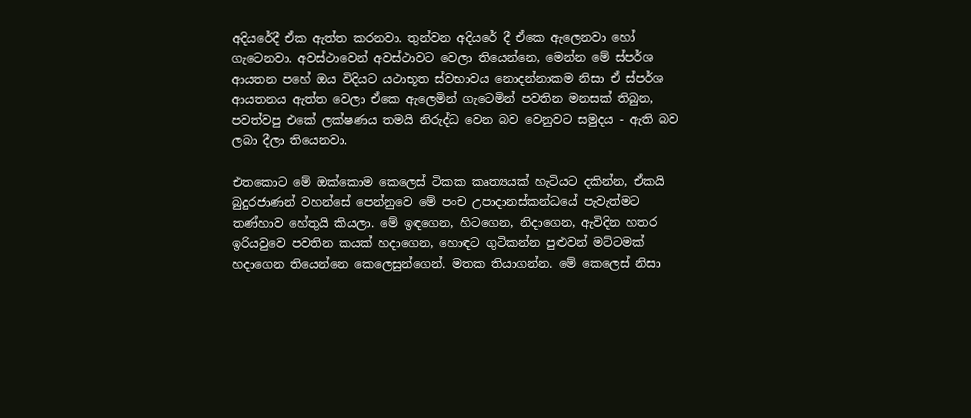අදියරේදී ඒක ඇත්ත කරනවා. තුන්වන අදියරේ දී ඒකෙ ඇලෙනවා හෝ ගැටෙනවා. අවස්ථාවෙන් අවස්ථාවට වෙලා තියෙන්නෙ, මෙන්න මේ ස්පර්ශ ආයතන පහේ ඔය විදියට යථාභූත ස්වභාවය නොදන්නාකම නිසා ඒ ස්පර්ශ ආයතනය ඇත්ත වෙලා ඒකෙ ඇලෙමින් ගැටෙමින් පවතින මනසක් තිබුන, පවත්වපු එකේ ලක්ෂණය තමයි නිරුද්ධ වෙන බව වෙනුවට සමුදය - ඇති බව ලබා දීලා තියෙනවා.

එතකොට මේ ඔක්කොම කෙලෙස් ටිකක කෘත්‍යයක් හැටියට දකින්න, ඒකයි බුදුරජාණන් වහන්සේ පෙන්නුවෙ මේ පංච උපාදානස්කන්ධයේ පැවැත්මට තණ්හාව හේතුයි කියලා. මේ ඉඳගෙන, හිටගෙන, නිදාගෙන, ඇවිදින හතර ඉරියවුවෙ පවතින කයක් හදාගෙන, හොඳට ගුටිකන්න පුළුවන් මට්ටමක් හදාගෙන තියෙන්නෙ කෙලෙසුන්ගෙන්. මතක තියාගන්න. මේ කෙලෙස් නිසා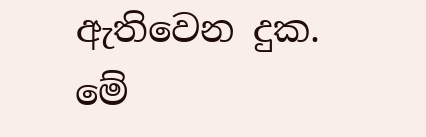ඇතිවෙන දුක. මේ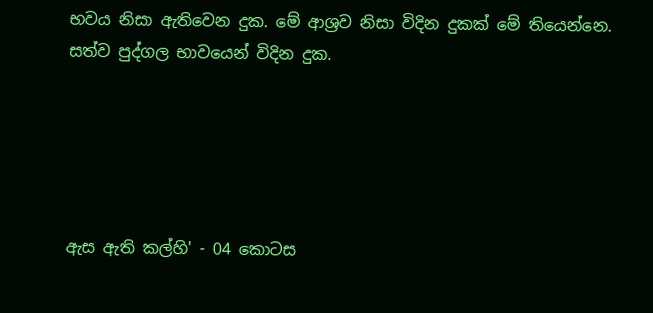භවය නිසා ඇතිවෙන දුක. මේ ආශ්‍රව නිසා විදින දුකක් මේ තියෙන්නෙ. සත්ව පුද්ගල භාවයෙන් විදින දුක.





ඇස ඇති කල්හි' - 04 කොටස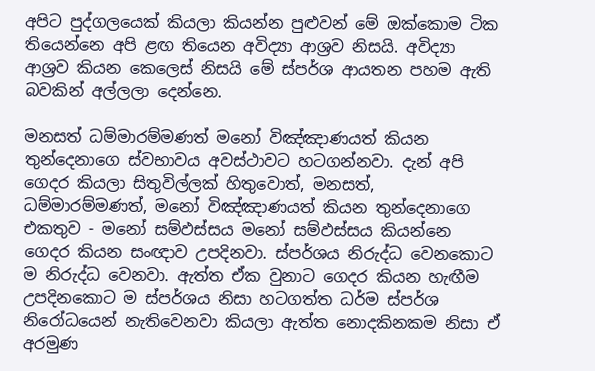අපිට පුද්ගලයෙක් කියලා කියන්න පුළුවන් මේ ඔක්කොම ටික තියෙන්නෙ අපි ළඟ තියෙන අවිද්‍යා ආශ්‍රව නිසයි. අවිද්‍යා ආශ්‍රව කියන කෙලෙස් නිසයි මේ ස්පර්ශ ආයතන පහම ඇති බවකින් අල්ලලා දෙන්නෙ.

මනසත් ධම්මාරම්මණත් මනෝ විඤ්ඤාණයත් කියන තුන්දෙනාගෙ ස්වභාවය අවස්ථාවට හටගන්නවා. දැන් අපි ගෙදර කියලා සිතුවිල්ලක් හිතුවොත්, මනසත්, ධම්මාරම්මණත්, මනෝ විඤ්ඤාණයත් කියන තුන්දෙනාගෙ එකතුව - මනෝ සම්ඵස්සය මනෝ සම්ඵස්සය කියන්නෙ ගෙදර කියන සංඥාව උපදිනවා. ස්පර්ශය නිරුද්ධ වෙනකොට ම නිරුද්ධ වෙනවා. ඇත්ත ඒක වුනාට ගෙදර කියන හැඟීම උපදිනකොට ම ස්පර්ශය නිසා හටගත්ත ධර්ම ස්පර්ශ නිරෝධයෙන් නැතිවෙනවා කියලා ඇත්ත නොදකිනකම නිසා ඒ අරමුණ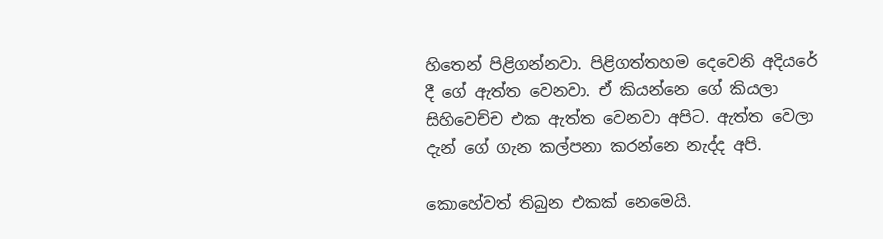හිතෙන් පිළිගන්නවා. පිළිගත්තහම දෙවෙනි අදියරේ දී ගේ ඇත්ත වෙනවා. ඒ කියන්නෙ ගේ කියලා සිහිවෙච්ච එක ඇත්ත වෙනවා අපිට. ඇත්ත වෙලා දැන් ගේ ගැන කල්පනා කරන්නෙ නැද්ද අපි.

කොහේවත් තිබුන එකක් නෙමෙයි.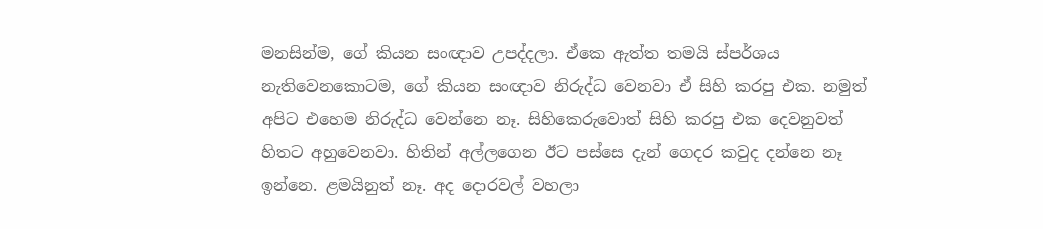මනසින්ම, ගේ කියන සංඥාව උපද්දලා. ඒකෙ ඇත්ත තමයි ස්පර්ශය නැතිවෙනකොටම, ගේ කියන සංඥාව නිරුද්ධ වෙනවා ඒ සිහි කරපු එක. නමුත් අපිට එහෙම නිරුද්ධ වෙන්නෙ නෑ. සිහිකෙරුවොත් සිහි කරපු එක දෙවනුවත් හිතට අහුවෙනවා. හිතින් අල්ලගෙන ඊට පස්සෙ දැන් ගෙදර කවුද දන්නෙ නෑ ඉන්නෙ. ළමයිනුත් නෑ. අද දොරවල් වහලා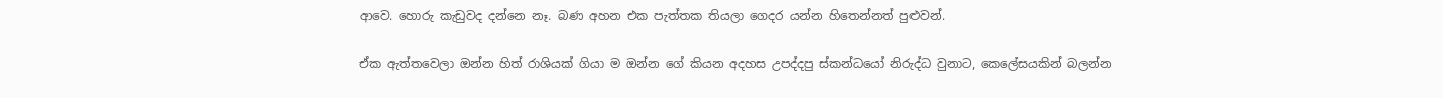ආවෙ. හොරු කැඩුවද දන්නෙ නෑ. බණ අහන එක පැත්තක තියලා ගෙදර යන්න හිතෙන්නත් පුළුවන්.

ඒක ඇත්තවෙලා ඔන්න හිත් රාශියක් ගියා ම ඔන්න ගේ කියන අදහස උපද්දපු ස්කන්ධයෝ නිරුද්ධ වුනාට, කෙලේසයකින් බලන්න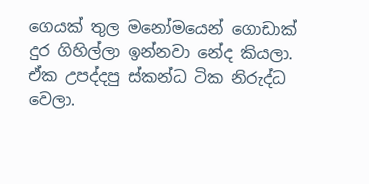ගෙයක් තුල මනෝමයෙන් ගොඩාක් දුර ගිහිල්ලා ඉන්නවා නේද කියලා. ඒක උපද්දපු ස්කන්ධ ටික නිරුද්ධ වෙලා.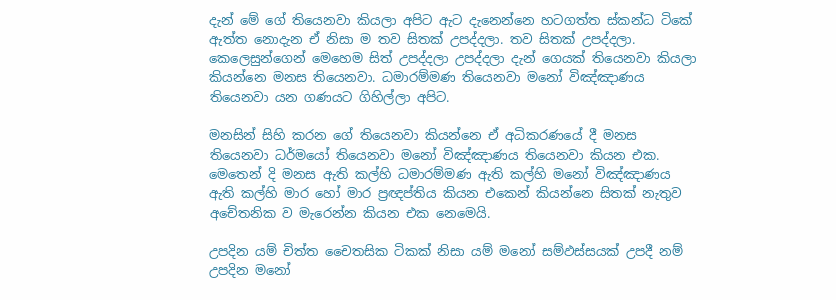දැන් මේ ගේ තියෙනවා කියලා අපිට ඇට දැනෙන්නෙ හටගත්ත ස්කන්ධ ටිකේ ඇත්ත නොදැන ඒ නිසා ම තව සිතක් උපද්දලා. තව සිතක් උපද්දලා. කෙලෙසුන්ගෙන් මෙහෙම සිත් උපද්දලා උපද්දලා දැන් ගෙයක් තියෙනවා කියලා කියන්නෙ මනස තියෙනවා. ධමාරම්මණ තියෙනවා මනෝ විඤ්ඤාණය තියෙනවා යන ගණයට ගිහිල්ලා අපිට.

මනසින් සිහි කරන ගේ තියෙනවා කියන්නෙ ඒ අධිකරණයේ දී මනස තියෙනවා ධර්මයෝ තියෙනවා මනෝ විඤ්ඤාණය තියෙනවා කියන එක. මෙතෙන් දි මනස ඇති කල්හි ධමාරම්මණ ඇති කල්හි මනෝ විඤ්ඤාණය ඇති කල්හි මාර හෝ මාර ප්‍රඥප්තිය කියන එකෙන් කියන්නෙ සිතක් නැතුව අචේතනික ව මැරෙන්න කියන එක නෙමෙයි.

උපදින යම් චිත්ත චෛතසික ටිකක් නිසා යම් මනෝ සම්ඵස්සයක් උපදී නම් උපදින මනෝ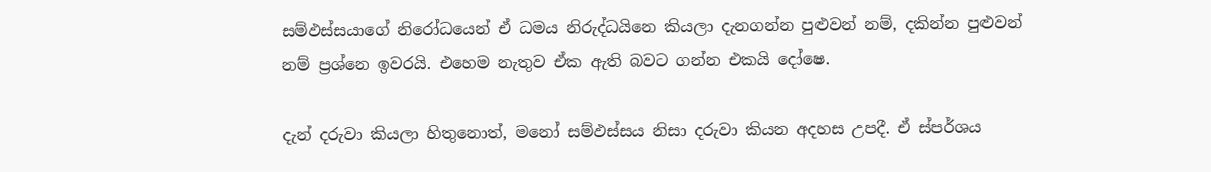සම්ඵස්සයාගේ නිරෝධයෙන් ඒ ධමය නිරුද්ධයිනෙ කියලා දැනගන්න පුළුවන් නම්, දකින්න පුළුවන් නම් ප්‍රශ්නෙ ඉවරයි. එහෙම නැතුව ඒක ඇති බවට ගන්න එකයි දෝෂෙ.

දැන් දරුවා කියලා හිතුනොත්, මනෝ සම්ඵස්සය නිසා දරුවා කියන අදහස උපදී. ඒ ස්පර්ශය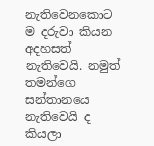නැතිවෙනකොට ම දරුවා කියන අදහසත් නැතිවෙයි. නමුත් තමන්ගෙ සන්තානයෙ නැතිවෙයි ද කියලා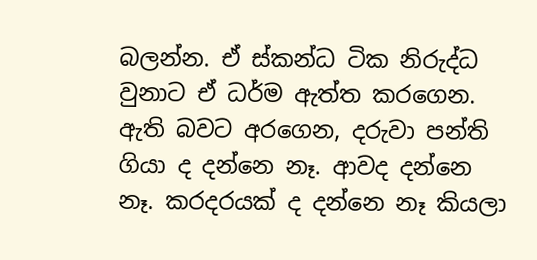බලන්න. ඒ ස්කන්ධ ටික නිරුද්ධ වුනාට ඒ ධර්ම ඇත්ත කරගෙන. ඇති බවට අරගෙන, දරුවා පන්ති ගියා ද දන්නෙ නෑ. ආවද දන්නෙ නෑ. කරදරයක් ද දන්නෙ නෑ කියලා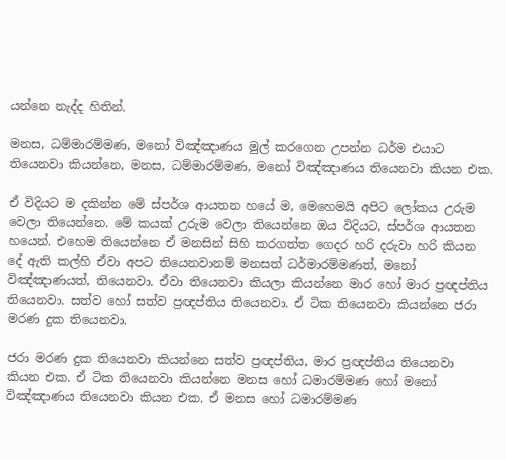යන්නෙ නැද්ද හිතින්.

මනස, ධම්මාරම්මණ, මනෝ විඤ්ඤාණය මුල් කරගෙන උපන්න ධර්ම එයාට තියෙනවා කියන්නෙ, මනස, ධම්මාරම්මණ, මනෝ විඤ්ඤාණය තියෙනවා කියන එක.

ඒ විදියට ම දකින්න මේ ස්පර්ශ ආයතන හයේ ම, මෙහෙමයි අපිට ලෝකය උරුම වෙලා තියෙන්නෙ. මේ කයක් උරුම වෙලා තියෙන්නෙ ඔය විදියට, ස්පර්ශ ආයතන හයෙන්. එහෙම තියෙන්නෙ ඒ මනසින් සිහි කරගත්ත ගෙදර හරි දරුවා හරි කියන දේ ඇති කල්හි ඒවා අපට තියෙනවානම් මනසත් ධර්මාරම්මණත්, මනෝ විඤ්ඤාණයත්, තියෙනවා. ඒවා තියෙනවා කියලා කියන්නෙ මාර හෝ මාර ප්‍රඥප්තිය තියෙනවා. සත්ව හෝ සත්ව ප්‍රඥප්තිය තියෙනවා. ඒ ටික තියෙනවා කියන්නෙ ජරා මරණ දුක තියෙනවා.

ජරා මරණ දුක තියෙනවා කියන්නෙ සත්ව ප්‍රඥප්තිය, මාර ප්‍රඥප්තිය තියෙනවා කියන එක. ඒ ටික තියෙනවා කියන්නෙ මනස හෝ ධමාරම්මණ හෝ මනෝ විඤ්ඤාණය තියෙනවා කියන එක. ඒ මනස හෝ ධමාරම්මණ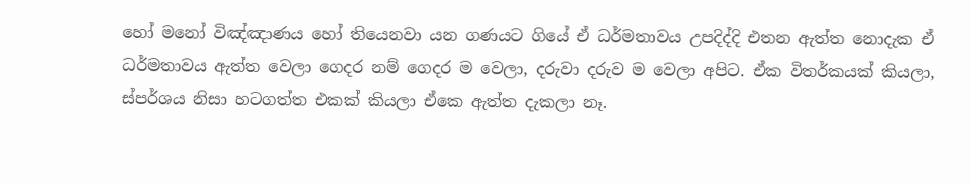හෝ මනෝ විඤ්ඤාණය හෝ තියෙනවා යන ගණයට ගියේ ඒ ධර්මතාවය උපදිද්දි එතන ඇත්ත නොදැක ඒ ධර්මතාවය ඇත්ත වෙලා ගෙදර නම් ගෙදර ම වෙලා, දරුවා දරුව ම වෙලා අපිට. ඒක විතර්කයක් කියලා, ස්පර්ශය නිසා හටගත්ත එකක් කියලා ඒකෙ ඇත්ත දැකලා නෑ.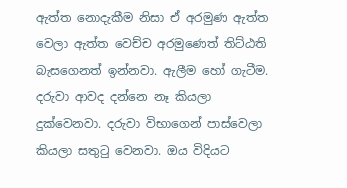ඇත්ත නොදැකීම නිසා ඒ අරමුණ ඇත්ත වෙලා ඇත්ත වෙච්ච අරමුණෙත් තිට්ඨති බැසගෙනත් ඉන්නවා. ඇලීම හෝ ගැටීම. දරුවා ආවද දන්නෙ නෑ කියලා දුක්වෙනවා. දරුවා විභාගෙන් පාස්වෙලා කියලා සතුටු වෙනවා. ඔය විදියට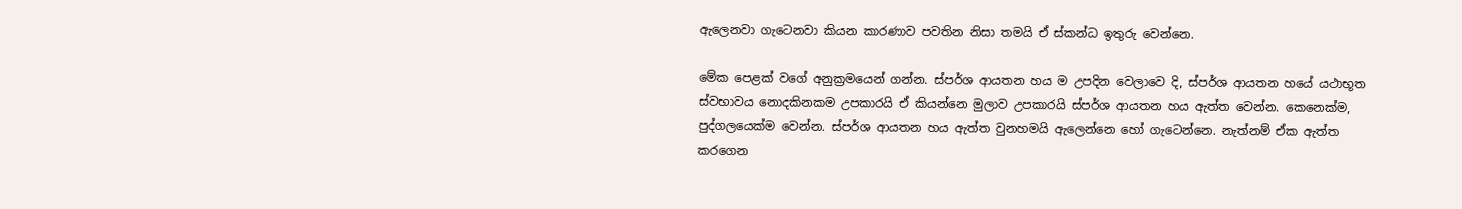ඇලෙනවා ගැටෙනවා කියන කාරණාව පවතින නිසා තමයි ඒ ස්කන්ධ ඉතුරු වෙන්නෙ.

මේක පෙළක් වගේ අනුක්‍රමයෙන් ගන්න. ස්පර්ශ ආයතන හය ම උපදින වෙලාවෙ දි, ස්පර්ශ ආයතන හයේ යථාභූත ස්වභාවය නොදකිනකම උපකාරයි ඒ කියන්නෙ මුලාව උපකාරයි ස්පර්ශ ආයතන හය ඇත්ත වෙන්න. කෙනෙක්ම, පුද්ගලයෙක්ම වෙන්න. ස්පර්ශ ආයතන හය ඇත්ත වුනහමයි ඇලෙන්නෙ හෝ ගැටෙන්නෙ. නැත්නම් ඒක ඇත්ත කරගෙන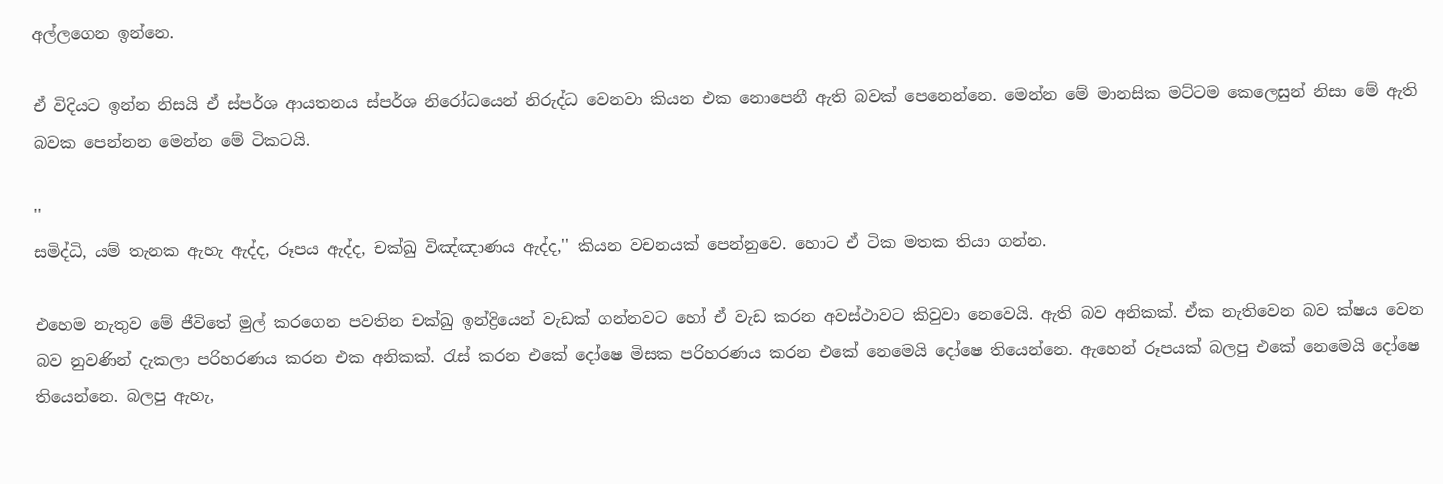අල්ලගෙන ඉන්නෙ.

ඒ විදියට ඉන්න නිසයි ඒ ස්පර්ශ ආයතනය ස්පර්ශ නිරෝධයෙන් නිරුද්ධ වෙනවා කියන එක නොපෙනී ඇති බවක් පෙනෙන්නෙ. මෙන්න මේ මානසික මට්ටම කෙලෙසුන් නිසා මේ ඇති බවක පෙන්නන මෙන්න මේ ටිකටයි.

''
සමිද්ධි, යම් තැනක ඇහැ ඇද්ද, රූපය ඇද්ද, චක්ඛු විඤ්ඤාණය ඇද්ද,'' කියන වචනයක් පෙන්නුවෙ. හොට ඒ ටික මතක තියා ගන්න.

එහෙම නැතුව මේ ජීවිතේ මුල් කරගෙන පවතින චක්ඛු ඉන්ද්‍රියෙන් වැඩක් ගන්නවට හෝ ඒ වැඩ කරන අවස්ථාවට කිවුවා නෙවෙයි. ඇති බව අනිකක්. ඒක නැතිවෙන බව ක්ෂය වෙන බව නුවණින් දැකලා පරිහරණය කරන එක අනිකක්. රැස් කරන එකේ දෝෂෙ මිසක පරිහරණය කරන එකේ නෙමෙයි දෝෂෙ තියෙන්නෙ. ඇහෙන් රූපයක් බලපු එකේ නෙමෙයි දෝෂෙ තියෙන්නෙ. බලපු ඇහැ,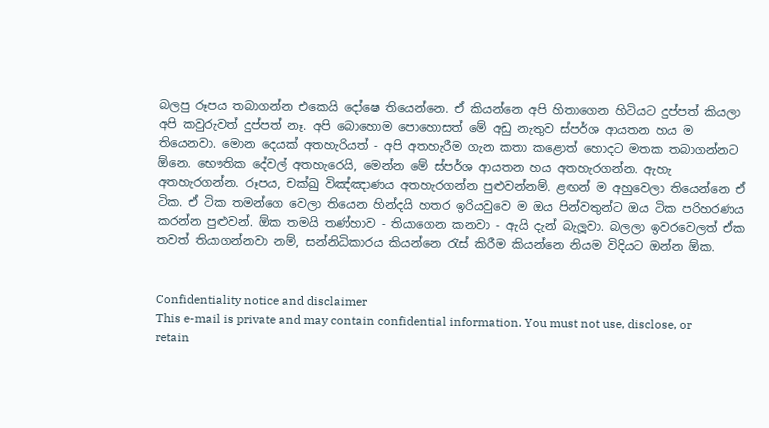බලපු රූපය තබාගන්න එකෙයි දෝෂෙ තියෙන්නෙ. ඒ කියන්නෙ අපි හිතාගෙන හිටියට දුප්පත් කියලා අපි කවුරුවත් දුප්පත් නෑ. අපි බොහොම පොහොසත් මේ අඩු නැතුව ස්පර්ශ ආයතන හය ම තියෙනවා. මොන දෙයක් අතහැරියත් - අපි අතහැරීම ගැන කතා කළොත් හොදට මතක තබාගන්නට ඕනෙ. භෞතික දේවල් අතහැරෙයි, මෙන්න මේ ස්පර්ශ ආයතන හය අතහැරගන්න. ඇහැ අතහැරගන්න. රූපය, චක්ඛු විඤ්ඤාණය අතහැරගන්න පුළුවන්නම්. ළඟන් ම අහුවෙලා තියෙන්නෙ ඒ ටික. ඒ ටික තමන්ගෙ වෙලා තියෙන හින්දයි හතර ඉරියවුවෙ ම ඔය පින්වතුන්ට ඔය ටික පරිහරණය කරන්න පුළුවන්. ඕක තමයි තණ්හාව - තියාගෙන කනවා - ඇයි දැන් බැලූවා. බලලා ඉවරවෙලත් ඒක තවත් තියාගන්නවා නම්, සන්නිධිකාරය කියන්නෙ රැස් කිරීම කියන්නෙ නියම විදියට ඔන්න ඕක.


Confidentiality notice and disclaimer
This e-mail is private and may contain confidential information. You must not use, disclose, or retain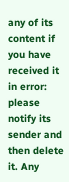any of its content if you have received it in error: please notify its sender and then delete it. Any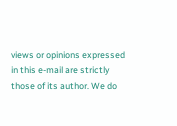views or opinions expressed in this e-mail are strictly those of its author. We do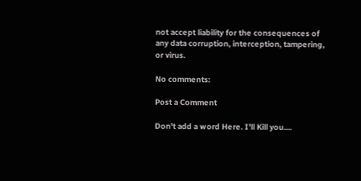not accept liability for the consequences of any data corruption, interception, tampering, or virus.

No comments:

Post a Comment

Don't add a word Here. I'll Kill you....